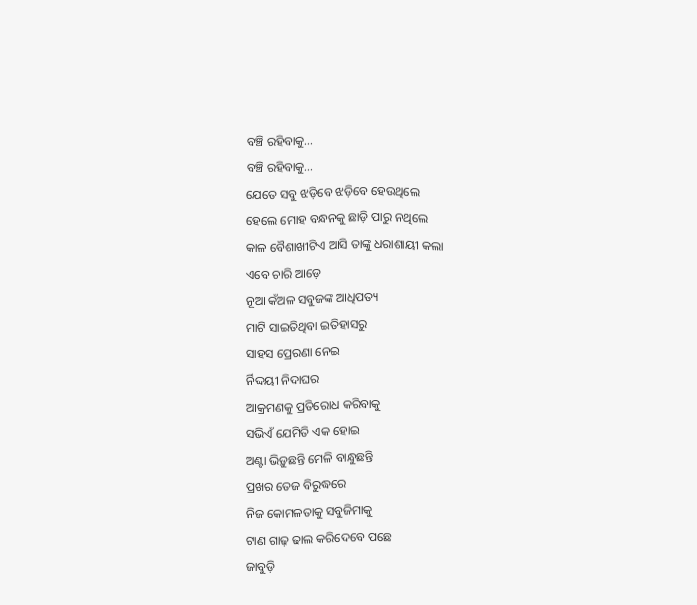ବଞ୍ଚି ରହିବାକୁ...
ବଞ୍ଚି ରହିବାକୁ...
ଯେତେ ସବୁ ଝଡ଼ିବେ ଝଡ଼ିବେ ହେଉଥିଲେ
ହେଲେ ମୋହ ବନ୍ଧନକୁ ଛାଡ଼ି ପାରୁ ନଥିଲେ
କାଳ ବୈଶାଖୀଟିଏ ଆସି ତାଙ୍କୁ ଧରାଶାୟୀ କଲା
ଏବେ ଚାରି ଆଡ଼େ
ନୂଆ କଁଅଳ ସବୁଜଙ୍କ ଆଧିପତ୍ୟ
ମାଟି ସାଇତିଥିବା ଇତିହାସରୁ
ସାହସ ପ୍ରେରଣା ନେଇ
ର୍ନିଦ୍ଦୟୀ ନିଦାଘର
ଆକ୍ରମଣକୁ ପ୍ରତିରୋଧ କରିବାକୁ
ସଭିଏଁ ଯେମିତି ଏକ ହୋଇ
ଅଣ୍ଟା ଭିଡ଼ୁଛନ୍ତି ମେଳି ବାନ୍ଧୁଛନ୍ତି
ପ୍ରଖର ତେଜ ବିରୁଦ୍ଧରେ
ନିଜ କୋମଳତାକୁ ସବୁଜିମାକୁ
ଟାଣ ଗାଢ଼ ଢାଲ କରିଦେବେ ପଛେ
ଜାବୁଡ଼ି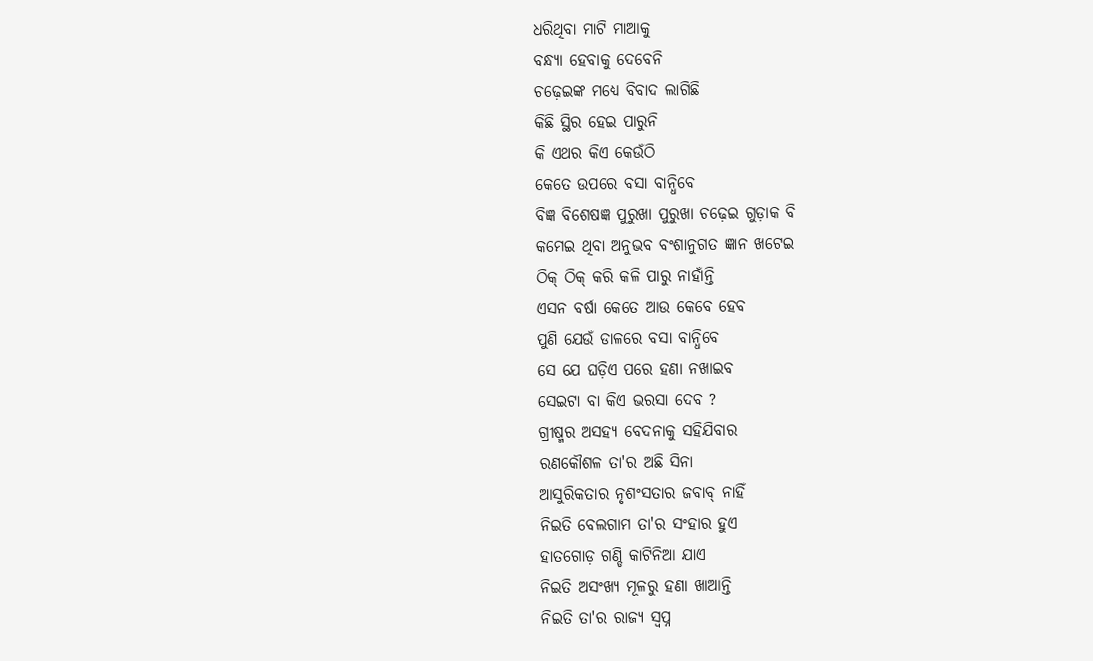ଧରିଥିବା ମାଟି ମାଆକୁ
ବନ୍ଧ୍ୟା ହେବାକୁ ଦେବେନି
ଚଢ଼େଇଙ୍କ ମଧ୍ୟେ ବିବାଦ ଲାଗିଛି
କିଛି ସ୍ଥିର ହେଇ ପାରୁନି
କି ଏଥର କିଏ କେଉଁଠି
କେତେ ଉପରେ ବସା ବାନ୍ଧିବେ
ବିଜ୍ଞ ବିଶେଷଜ୍ଞ ପୁରୁଖା ପୁରୁଖା ଚଢ଼େଇ ଗୁଡ଼ାକ ବି
କମେଇ ଥିବା ଅନୁଭବ ବଂଶାନୁଗତ ଜ୍ଞାନ ଖଟେଇ
ଠିକ୍ ଠିକ୍ କରି କଳି ପାରୁ ନାହାଁନ୍ତି
ଏସନ ବର୍ଷା କେତେ ଆଉ କେବେ ହେବ
ପୁଣି ଯେଉଁ ଡାଳରେ ବସା ବାନ୍ଧିବେ
ସେ ଯେ ଘଡ଼ିଏ ପରେ ହଣା ନଖାଇବ
ସେଇଟା ବା କିଏ ଭରସା ଦେବ ?
ଗ୍ରୀଷ୍ମର ଅସହ୍ଯ ବେଦନାକୁ ସହିଯିବାର
ରଣକୌଶଳ ତା'ର ଅଛି ସିନା
ଆସୁରିକତାର ନୃଶଂସତାର ଜବାବ୍ ନାହିଁ
ନିଇତି ବେଲଗାମ ତା'ର ସଂହାର ହୁଏ
ହାତଗୋଡ଼ ଗଣ୍ଡି କାଟିନିଆ ଯାଏ
ନିଇତି ଅସଂଖ୍ୟ ମୂଳରୁ ହଣା ଖାଆନ୍ତି
ନିଇତି ତା'ର ରାଜ୍ଯ ସ୍ୱପ୍ନ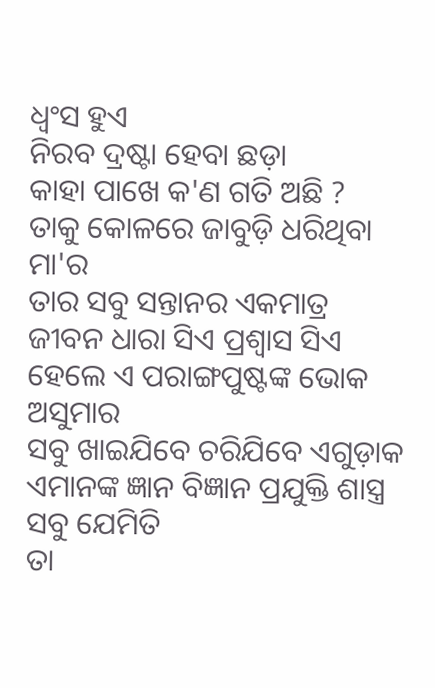ଧ୍ୱଂସ ହୁଏ
ନିରବ ଦ୍ରଷ୍ଟା ହେବା ଛଡ଼ା
କାହା ପାଖେ କ'ଣ ଗତି ଅଛି ?
ତାକୁ କୋଳରେ ଜାବୁଡ଼ି ଧରିଥିବା ମା'ର
ତାର ସବୁ ସନ୍ତାନର ଏକମାତ୍ର
ଜୀବନ ଧାରା ସିଏ ପ୍ରଶ୍ୱାସ ସିଏ
ହେଲେ ଏ ପରାଙ୍ଗପୁଷ୍ଟଙ୍କ ଭୋକ ଅସୁମାର
ସବୁ ଖାଇଯିବେ ଚରିଯିବେ ଏଗୁଡ଼ାକ
ଏମାନଙ୍କ ଜ୍ଞାନ ବିଜ୍ଞାନ ପ୍ରଯୁକ୍ତି ଶାସ୍ତ୍ର ସବୁ ଯେମିତି
ତା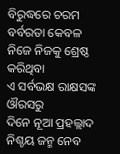ବିରୁଦ୍ଧରେ ଚରମ ବର୍ବରତା କେବଳ
ନିଜେ ନିଜକୁ ଶ୍ରେଷ୍ଠ କରିଥିବା
ଏ ସର୍ବଭକ୍ଷ ରାକ୍ଷସଙ୍କ ଔରସରୁ
ଦିନେ ନୂଆ ପ୍ରହଲ୍ଲାଦ ନିଶ୍ଚୟ ଜନ୍ମ ନେବ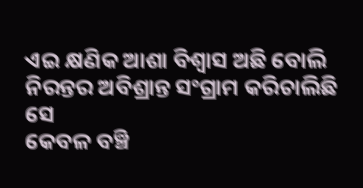ଏଇ କ୍ଷଣିକ ଆଶା ବିଶ୍ୱାସ ଅଛି ବୋଲି
ନିରନ୍ତର ଅବିଶ୍ରାନ୍ତ ସଂଗ୍ରାମ କରିଚାଲିଛି ସେ
କେବଳ ବଞ୍ଚି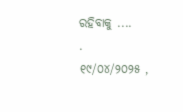ରହିବାକୁ ....
.
୧୯/୦୪/୨୦୨୫ ,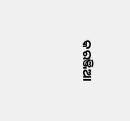କରଞ୍ଜିଆ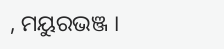, ମୟୁରଭଞ୍ଜ ।